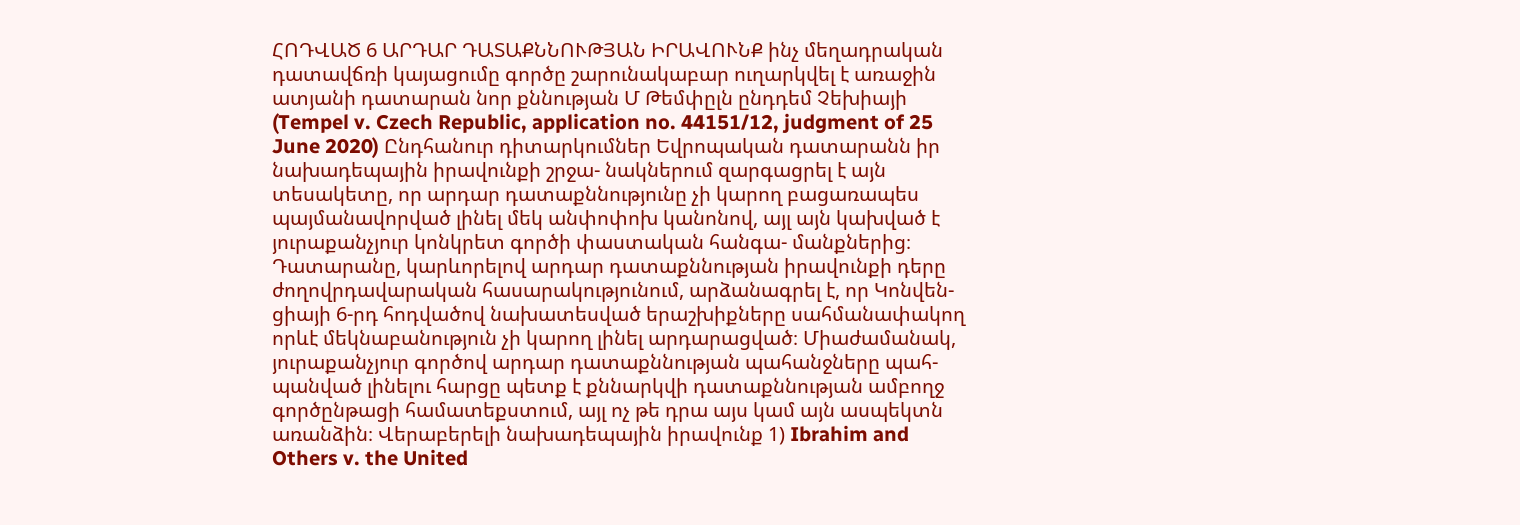ՀՈԴՎԱԾ 6 ԱՐԴԱՐ ԴԱՏԱՔՆՆՈՒԹՅԱՆ ԻՐԱՎՈՒՆՔ ինչ մեղադրական դատավճռի կայացումը գործը շարունակաբար ուղարկվել է առաջին ատյանի դատարան նոր քննության Մ Թեմփըլն ընդդեմ Չեխիայի (Tempel v. Czech Republic, application no. 44151/12, judgment of 25 June 2020) Ընդհանուր դիտարկումներ Եվրոպական դատարանն իր նախադեպային իրավունքի շրջա- նակներում զարգացրել է այն տեսակետը, որ արդար դատաքննությունը չի կարող բացառապես պայմանավորված լինել մեկ անփոփոխ կանոնով, այլ այն կախված է յուրաքանչյուր կոնկրետ գործի փաստական հանգա- մանքներից։ Դատարանը, կարևորելով արդար դատաքննության իրավունքի դերը ժողովրդավարական հասարակությունում, արձանագրել է, որ Կոնվեն- ցիայի 6-րդ հոդվածով նախատեսված երաշխիքները սահմանափակող որևէ մեկնաբանություն չի կարող լինել արդարացված։ Միաժամանակ, յուրաքանչյուր գործով արդար դատաքննության պահանջները պահ- պանված լինելու հարցը պետք է քննարկվի դատաքննության ամբողջ գործընթացի համատեքստում, այլ ոչ թե դրա այս կամ այն ասպեկտն առանձին։ Վերաբերելի նախադեպային իրավունք 1) Ibrahim and Others v. the United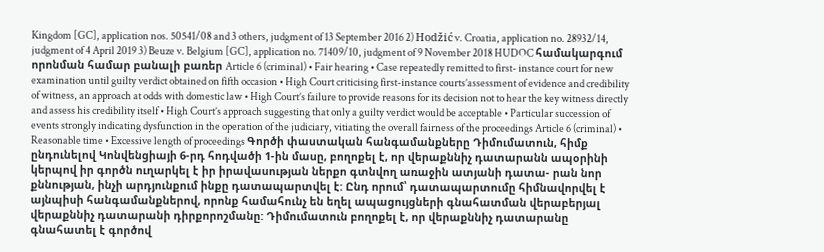Kingdom [GC], application nos. 50541/08 and 3 others, judgment of 13 September 2016 2) Hodžić v. Croatia, application no. 28932/14, judgment of 4 April 2019 3) Beuze v. Belgium [GC], application no. 71409/10, judgment of 9 November 2018 HUDOC համակարգում որոնման համար բանալի բառեր Article 6 (criminal) • Fair hearing • Case repeatedly remitted to first- instance court for new examination until guilty verdict obtained on fifth occasion • High Court criticising first-instance courts’assessment of evidence and credibility of witness, an approach at odds with domestic law • High Court’s failure to provide reasons for its decision not to hear the key witness directly and assess his credibility itself • High Court’s approach suggesting that only a guilty verdict would be acceptable • Particular succession of events strongly indicating dysfunction in the operation of the judiciary, vitiating the overall fairness of the proceedings Article 6 (criminal) • Reasonable time • Excessive length of proceedings Գործի փաստական հանգամանքները Դիմումատուն, հիմք ընդունելով Կոնվենցիայի 6-րդ հոդվածի 1-ին մասը, բողոքել է, որ վերաքննիչ դատարանն ապօրինի կերպով իր գործն ուղարկել է իր իրավասության ներքո գտնվող առաջին ատյանի դատա- րան նոր քննության, ինչի արդյունքում ինքը դատապարտվել է: Ընդ որում՝ դատապարտումը հիմնավորվել է այնպիսի հանգամանքներով, որոնք համահունչ են եղել ապացույցների գնահատման վերաբերյալ վերաքննիչ դատարանի դիրքորոշմանը: Դիմումատուն բողոքել է, որ վերաքննիչ դատարանը գնահատել է գործով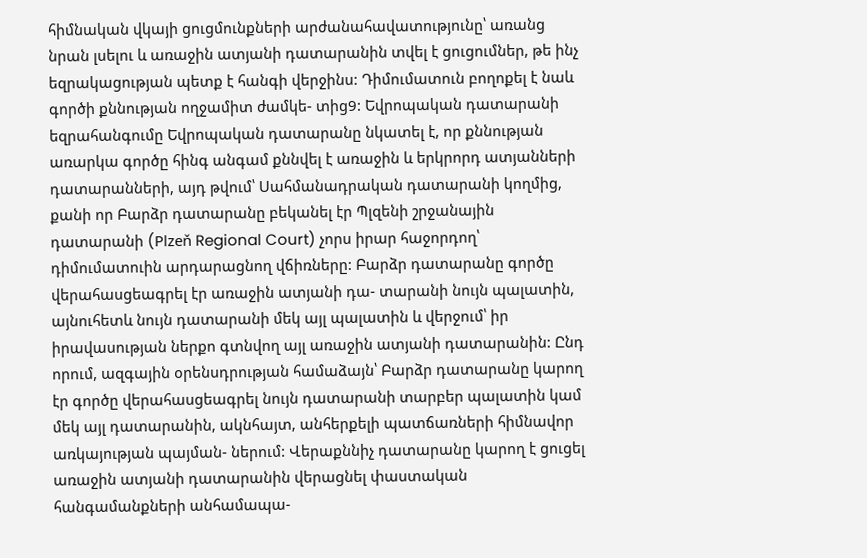հիմնական վկայի ցուցմունքների արժանահավատությունը՝ առանց նրան լսելու և առաջին ատյանի դատարանին տվել է ցուցումներ, թե ինչ եզրակացության պետք է հանգի վերջինս: Դիմումատուն բողոքել է նաև գործի քննության ողջամիտ ժամկե- տից9: Եվրոպական դատարանի եզրահանգումը Եվրոպական դատարանը նկատել է, որ քննության առարկա գործը հինգ անգամ քննվել է առաջին և երկրորդ ատյանների դատարանների, այդ թվում՝ Սահմանադրական դատարանի կողմից, քանի որ Բարձր դատարանը բեկանել էր Պլզենի շրջանային դատարանի (Plzeň Regional Court) չորս իրար հաջորդող՝ դիմումատուին արդարացնող վճիռները: Բարձր դատարանը գործը վերահասցեագրել էր առաջին ատյանի դա- տարանի նույն պալատին, այնուհետև նույն դատարանի մեկ այլ պալատին և վերջում՝ իր իրավասության ներքո գտնվող այլ առաջին ատյանի դատարանին: Ընդ որում, ազգային օրենսդրության համաձայն՝ Բարձր դատարանը կարող էր գործը վերահասցեագրել նույն դատարանի տարբեր պալատին կամ մեկ այլ դատարանին, ակնհայտ, անհերքելի պատճառների հիմնավոր առկայության պայման- ներում: Վերաքննիչ դատարանը կարող է ցուցել առաջին ատյանի դատարանին վերացնել փաստական հանգամանքների անհամապա-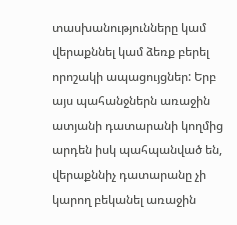տասխանությունները կամ վերաքննել կամ ձեռք բերել որոշակի ապացույցներ: Երբ այս պահանջներն առաջին ատյանի դատարանի կողմից արդեն իսկ պահպանված են, վերաքննիչ դատարանը չի կարող բեկանել առաջին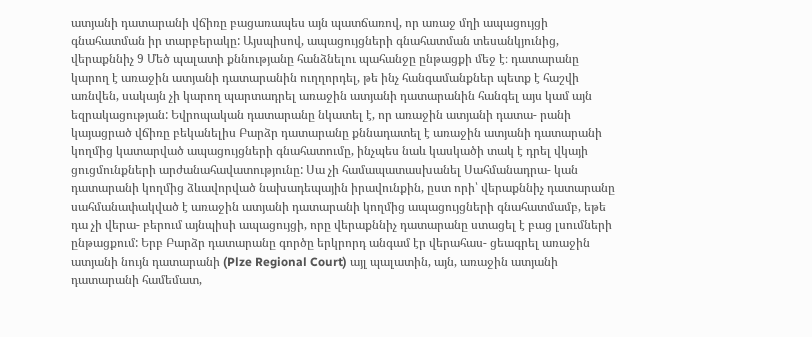ատյանի դատարանի վճիռը բացառապես այն պատճառով, որ առաջ մղի ապացույցի գնահատման իր տարբերակը: Այսպիսով, ապացույցների գնահատման տեսանկյունից, վերաքննիչ 9 Մեծ պալատի քննությանը հանձնելու պահանջը ընթացքի մեջ է։ դատարանը կարող է առաջին ատյանի դատարանին ուղղորդել, թե ինչ հանգամանքներ պետք է հաշվի առնվեն, սակայն չի կարող պարտադրել առաջին ատյանի դատարանին հանգել այս կամ այն եզրակացության: Եվրոպական դատարանը նկատել է, որ առաջին ատյանի դատա- րանի կայացրած վճիռը բեկանելիս Բարձր դատարանը քննադատել է առաջին ատյանի դատարանի կողմից կատարված ապացույցների գնահատումը, ինչպես նաև կասկածի տակ է դրել վկայի ցուցմունքների արժանահավատությունը: Սա չի համապատասխանել Սահմանադրա- կան դատարանի կողմից ձևավորված նախադեպային իրավունքին, ըստ որի՝ վերաքննիչ դատարանը սահմանափակված է առաջին ատյանի դատարանի կողմից ապացույցների գնահատմամբ, եթե դա չի վերա- բերում այնպիսի ապացույցի, որը վերաքննիչ դատարանը ստացել է բաց լսումների ընթացքում: Երբ Բարձր դատարանը գործը երկրորդ անգամ էր վերահաս- ցեագրել առաջին ատյանի նույն դատարանի (Plze Regional Court) այլ պալատին, այն, առաջին ատյանի դատարանի համեմատ,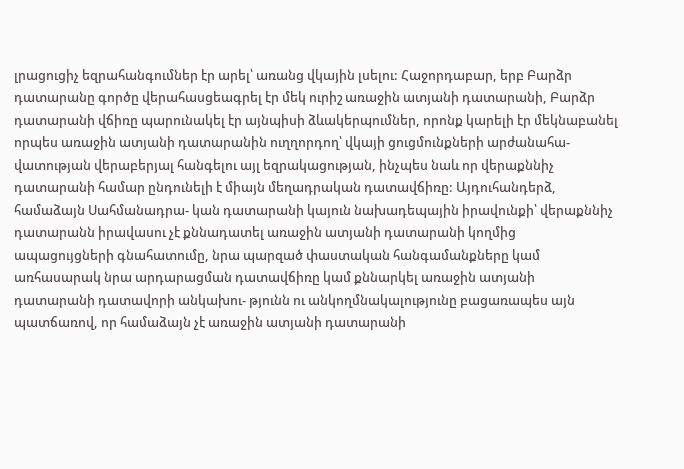լրացուցիչ եզրահանգումներ էր արել՝ առանց վկային լսելու: Հաջորդաբար, երբ Բարձր դատարանը գործը վերահասցեագրել էր մեկ ուրիշ առաջին ատյանի դատարանի, Բարձր դատարանի վճիռը պարունակել էր այնպիսի ձևակերպումներ, որոնք կարելի էր մեկնաբանել որպես առաջին ատյանի դատարանին ուղղորդող՝ վկայի ցուցմունքների արժանահա- վատության վերաբերյալ հանգելու այլ եզրակացության, ինչպես նաև որ վերաքննիչ դատարանի համար ընդունելի է միայն մեղադրական դատավճիռը: Այդուհանդերձ, համաձայն Սահմանադրա- կան դատարանի կայուն նախադեպային իրավունքի՝ վերաքննիչ դատարանն իրավասու չէ քննադատել առաջին ատյանի դատարանի կողմից ապացույցների գնահատումը, նրա պարզած փաստական հանգամանքները կամ առհասարակ նրա արդարացման դատավճիռը կամ քննարկել առաջին ատյանի դատարանի դատավորի անկախու- թյունն ու անկողմնակալությունը բացառապես այն պատճառով, որ համաձայն չէ առաջին ատյանի դատարանի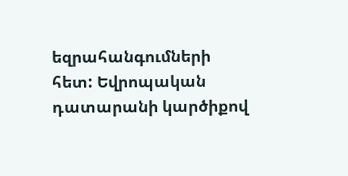եզրահանգումների հետ: Եվրոպական դատարանի կարծիքով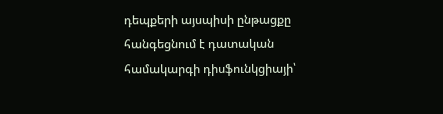դեպքերի այսպիսի ընթացքը հանգեցնում է դատական համակարգի դիսֆունկցիայի՝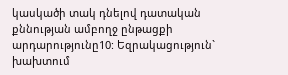կասկածի տակ դնելով դատական քննության ամբողջ ընթացքի արդարությունը10: Եզրակացություն` խախտում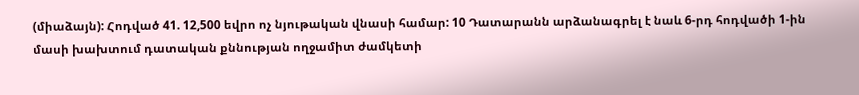(միաձայն): Հոդված 41. 12,500 եվրո ոչ նյութական վնասի համար: 10 Դատարանն արձանագրել է նաև 6-րդ հոդվածի 1-ին մասի խախտում դատական քննության ողջամիտ ժամկետի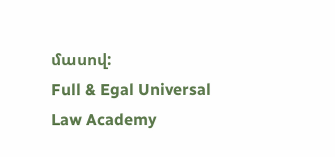մասով:
Full & Egal Universal Law Academy